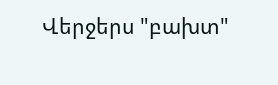Վերջերս "բախտ"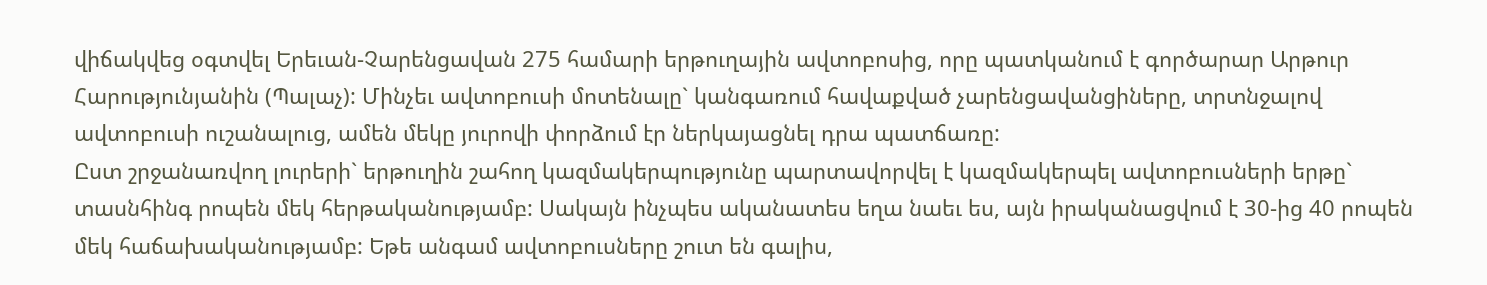վիճակվեց օգտվել Երեւան-Չարենցավան 275 համարի երթուղային ավտոբոսից, որը պատկանում է գործարար Արթուր Հարությունյանին (Պալաչ): Մինչեւ ավտոբուսի մոտենալը` կանգառում հավաքված չարենցավանցիները, տրտնջալով ավտոբուսի ուշանալուց, ամեն մեկը յուրովի փորձում էր ներկայացնել դրա պատճառը:
Ըստ շրջանառվող լուրերի` երթուղին շահող կազմակերպությունը պարտավորվել է կազմակերպել ավտոբուսների երթը` տասնհինգ րոպեն մեկ հերթականությամբ: Սակայն ինչպես ականատես եղա նաեւ ես, այն իրականացվում է 30-ից 40 րոպեն մեկ հաճախականությամբ: Եթե անգամ ավտոբուսները շուտ են գալիս,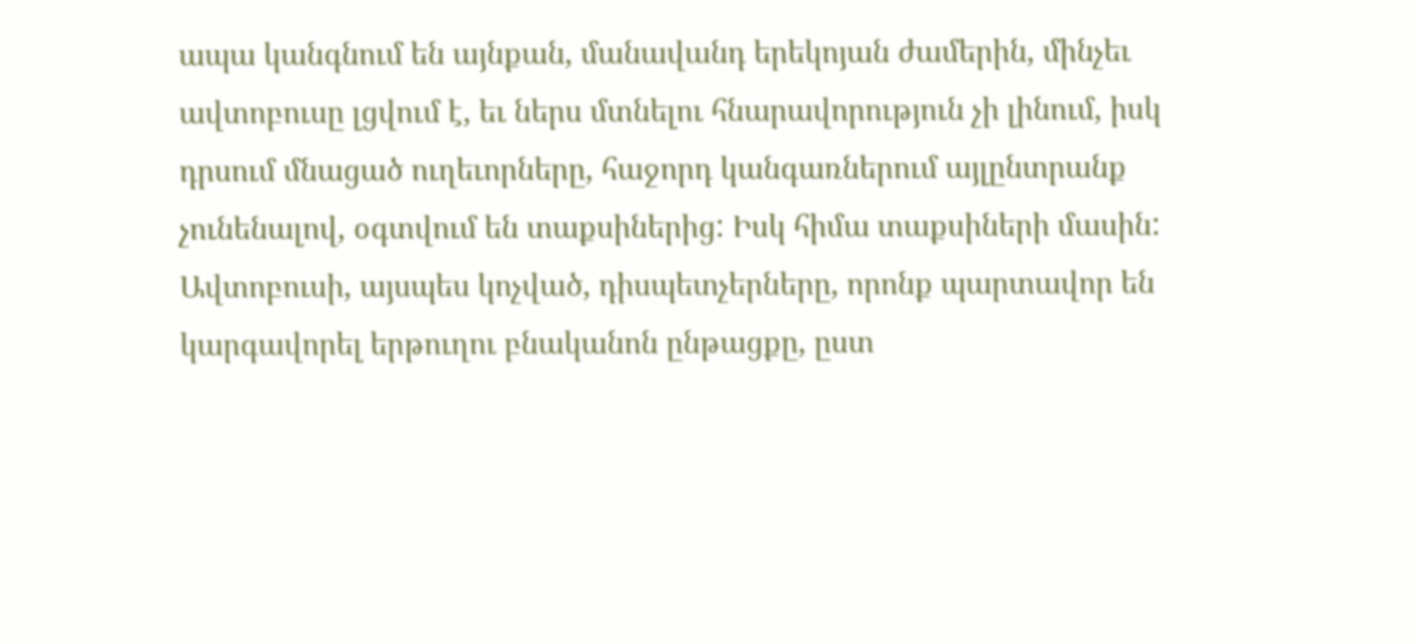ապա կանգնում են այնքան, մանավանդ երեկոյան ժամերին, մինչեւ ավտոբուսը լցվում է, եւ ներս մտնելու հնարավորություն չի լինում, իսկ դրսում մնացած ուղեւորները, հաջորդ կանգառներում այլընտրանք չունենալով, օգտվում են տաքսիներից: Իսկ հիմա տաքսիների մասին: Ավտոբուսի, այսպես կոչված, դիսպետչերները, որոնք պարտավոր են կարգավորել երթուղու բնականոն ընթացքը, ըստ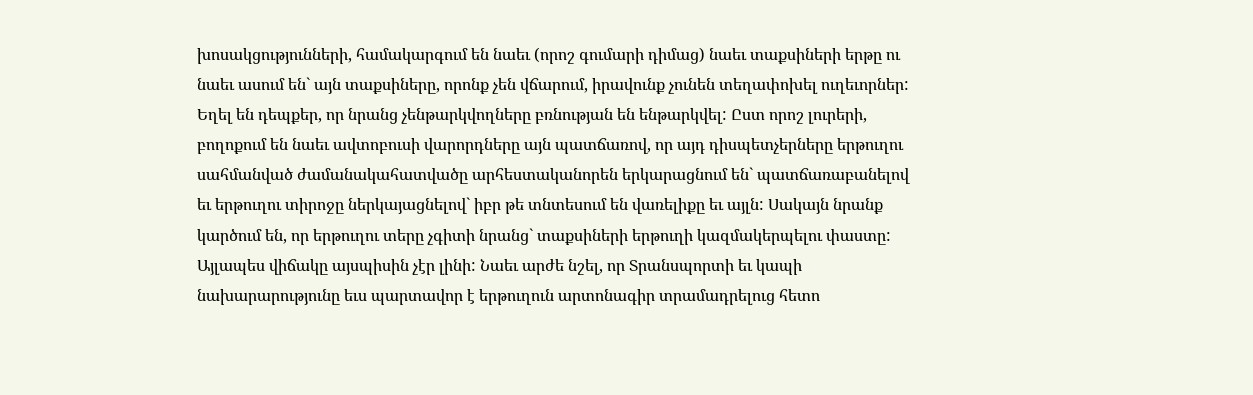խոսակցությունների, համակարգում են նաեւ (որոշ գումարի դիմաց) նաեւ տաքսիների երթը ու նաեւ ասում են` այն տաքսիները, որոնք չեն վճարում, իրավունք չունեն տեղափոխել ուղեւորներ: Եղել են դեպքեր, որ նրանց չենթարկվողները բռնության են ենթարկվել: Ըստ որոշ լուրերի, բողոքում են նաեւ ավտոբուսի վարորդները այն պատճառով, որ այդ դիսպետչերները երթուղու սահմանված ժամանակահատվածը արհեստականորեն երկարացնում են` պատճառաբանելով եւ երթուղու տիրոջը ներկայացնելով` իբր թե տնտեսում են վառելիքը եւ այլն: Սակայն նրանք կարծում են, որ երթուղու տերը չգիտի նրանց` տաքսիների երթուղի կազմակերպելու փաստը: Այլապես վիճակը այսպիսին չէր լինի: Նաեւ արժե նշել, որ Տրանսպորտի եւ կապի նախարարությունը եւս պարտավոր է երթուղուն արտոնագիր տրամադրելուց հետո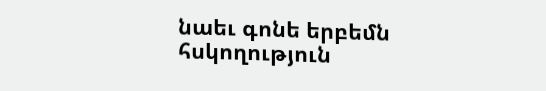նաեւ գոնե երբեմն հսկողություն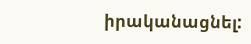իրականացնել: